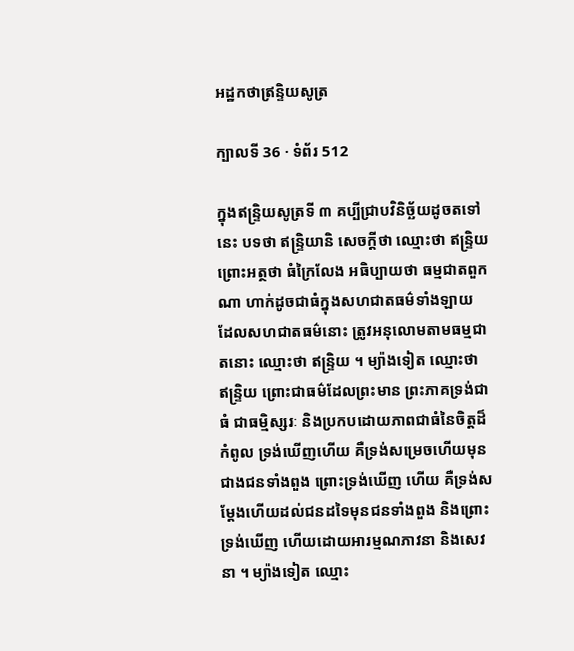អដ្ឋកថាឥ្រន្ទិយសូត្រ

ក្បាលទី 36 · ទំព័រ 512

ក្នុងឥន្ទ្រិយសូត្រទី ៣ គប្បីជ្រាបវិនិច្ឆ័យដូចតទៅនេះ បទថា ឥន្ទ្រិយានិ សេចក្តីថា ឈ្មោះថា ឥន្ទ្រិយ ព្រោះអត្ថថា ធំក្រៃលែង អធិប្បាយថា ធម្មជាតពួកណា ហាក់ដូចជាធំក្នុងសហជាតធម៌ទាំងឡាយ ដែលសហជាតធម៌នោះ ត្រូវអនុលោមតាមធម្មជាតនោះ ឈ្មោះថា ឥន្ទ្រិយ ។ ម្យ៉ាងទៀត ឈ្មោះថា ឥន្ទ្រិយ ព្រោះជាធម៌ដែលព្រះមាន ព្រះភាគទ្រង់ជាធំ ជាធម្មិស្សរៈ និងប្រកបដោយភាពជាធំនៃចិត្តដ៏កំពូល ទ្រង់ឃើញហើយ គឺទ្រង់សម្រេចហើយមុនជាងជនទាំងពួង ព្រោះទ្រង់ឃើញ ហើយ គឺទ្រង់សម្តែងហើយដល់ជនដទៃមុនជនទាំងពួង និងព្រោះទ្រង់ឃើញ ហើយដោយអារម្មណភាវនា និងសេវនា ។ ម្យ៉ាងទៀត ឈ្មោះ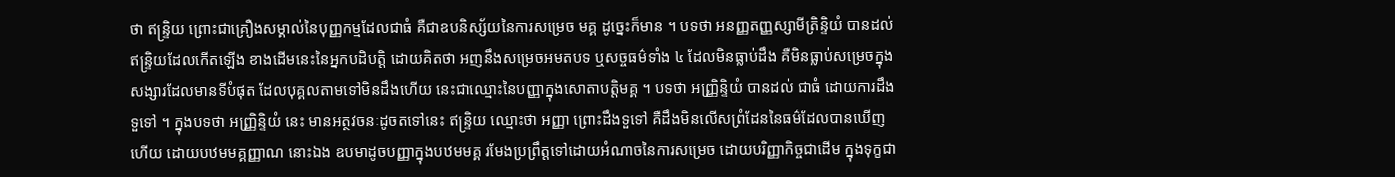ថា ឥន្ទ្រិយ ព្រោះជាគ្រឿងសម្គាល់នៃបុញ្ញកម្មដែលជាធំ គឺជាឧបនិស្ស័យនៃការសម្រេច មគ្គ ដូច្នេះក៏មាន ។ បទថា អនញ្ញតញ្ញស្សាមីត្រិន្ទិយំ បានដល់ ឥន្ទ្រិយដែលកើតឡើង ខាងដើមនេះនៃអ្នកបដិបត្តិ ដោយគិតថា អញនឹងសម្រេចអមតបទ ឬសច្ចធម៌ទាំង ៤ ដែលមិនធ្លាប់ដឹង គឺមិនធ្លាប់សម្រេចក្នុងសង្សារដែលមានទីបំផុត ដែលបុគ្គលតាមទៅមិនដឹងហើយ នេះជាឈ្មោះនៃបញ្ញាក្នុងសោតាបត្តិមគ្គ ។ បទថា អញ្ញ្រិន្ទិយំ បានដល់ ជាធំ ដោយការដឹងទួទៅ ។ ក្នុងបទថា អញ្ញ្រិន្ទិយំ នេះ មានអត្ថវចនៈដូចតទៅនេះ ឥន្ទ្រិយ ឈ្មោះថា អញ្ញា ព្រោះដឹងទួទៅ គឺដឹងមិនលើសព្រំដែននៃធម៌ដែលបានឃើញហើយ ដោយបឋមមគ្គញ្ញាណ នោះឯង ឧបមាដូចបញ្ញាក្នុងបឋមមគ្គ រមែងប្រព្រឹត្តទៅដោយអំណាចនៃការសម្រេច ដោយបរិញ្ញាកិច្ចជាដើម ក្នុងទុក្ខជា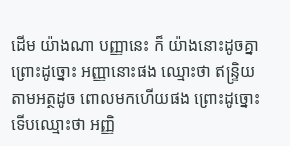ដើម យ៉ាងណា បញ្ញានេះ ក៏ យ៉ាងនោះដូចគ្នា ព្រោះដូច្នោះ អញ្ញានោះផង ឈ្មោះថា ឥន្ទ្រិយ តាមអត្ថដូច ពោលមកហើយផង ព្រោះដូច្នោះ ទើបឈ្មោះថា អញ្ញិ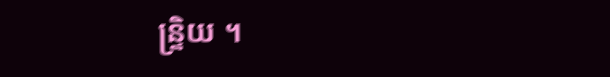ន្ទ្រិយ ។